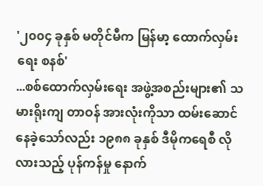'၂၀၀၄ ခုနှစ် မတိုင်မီက မြန်မာ့ ထောက်လှမ်းရေး စနစ်'
...စစ်ထောက်လှမ်းရေး အဖွဲ့အစည်းများ၏ သမားရိုးကျ တာဝန် အားလုံးကိုသာ ထမ်းဆောင်နေခဲ့သော်လည်း ၁၉၈၈ ခုနှစ် ဒီမိုကရေစီ လိုလားသည့် ပုန်ကန်မှု နောက်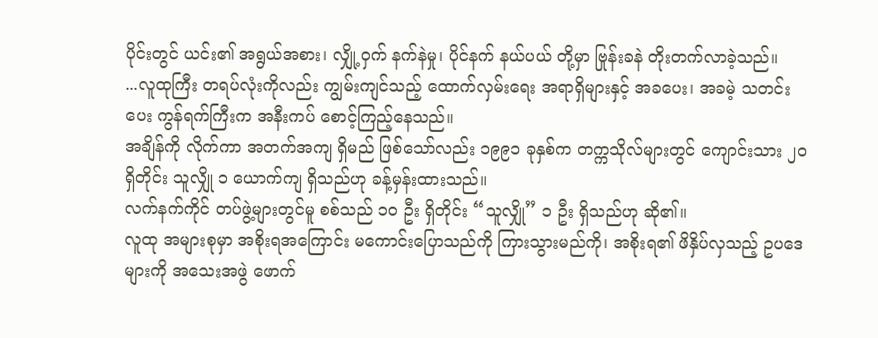ပိုင်းတွင် ယင်း၏ အရွယ်အစား၊ လျှို့ဝှက် နက်နဲမှု၊ ပိုင်နက် နယ်ပယ် တို့မှာ ဗြုန်းခနဲ တိုးတက်လာခဲ့သည်။
...လူထုကြီး တရပ်လုံးကိုလည်း ကျွမ်းကျင်သည့် ထောက်လှမ်းရေး အရာရှိများနှင့် အခပေး၊ အခမဲ့ သတင်းပေး ကွန်ရက်ကြီးက အနီးကပ် စောင့်ကြည့်နေသည်။
အချိန်ကို လိုက်ကာ အတက်အကျ ရှိမည် ဖြစ်သော်လည်း ၁၉၉၁ ခုနှစ်က တက္ကသိုလ်များတွင် ကျောင်းသား ၂၀ ရှိတိုင်း သူလျှို ၁ ယောက်ကျ ရှိသည်ဟု ခန့်မှန်းထားသည်။
လက်နက်ကိုင် တပ်ဖွဲ့များတွင်မူ စစ်သည် ၁၀ ဦး ရှိတိုင်း “သူလျှို” ၁ ဦး ရှိသည်ဟု ဆို၏။
လူထု အများစုမှာ အစိုးရအကြောင်း မကောင်းပြောသည်ကို ကြားသွားမည်ကို၊ အစိုးရ၏ ဖိနှိပ်လှသည့် ဥပဒေများကို အသေးအဖွဲ ဖောက်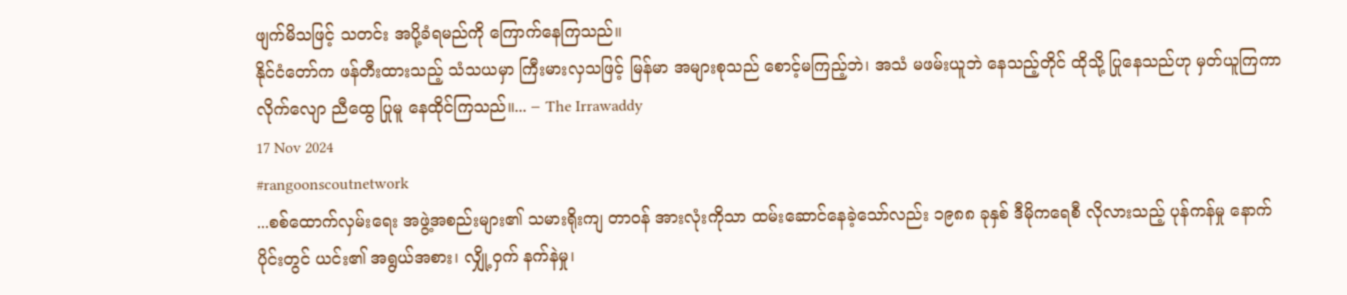ဖျက်မိသဖြင့် သတင်း အပို့ခံရမည်ကို ကြောက်နေကြသည်။
နိုင်ငံတော်က ဖန်တီးထားသည့် သံသယမှာ ကြီးမားလှသဖြင့် မြန်မာ အများစုသည် စောင့်မကြည့်ဘဲ၊ အသံ မဖမ်းယူဘဲ နေသည့်တိုင် ထိုသို့ ပြုနေသည်ဟု မှတ်ယူကြကာ လိုက်လျော ညီထွေ ပြုမူ နေထိုင်ကြသည်။... – The Irrawaddy
17 Nov 2024
#rangoonscoutnetwork
...စစ်ထောက်လှမ်းရေး အဖွဲ့အစည်းများ၏ သမားရိုးကျ တာဝန် အားလုံးကိုသာ ထမ်းဆောင်နေခဲ့သော်လည်း ၁၉၈၈ ခုနှစ် ဒီမိုကရေစီ လိုလားသည့် ပုန်ကန်မှု နောက်ပိုင်းတွင် ယင်း၏ အရွယ်အစား၊ လျှို့ဝှက် နက်နဲမှု၊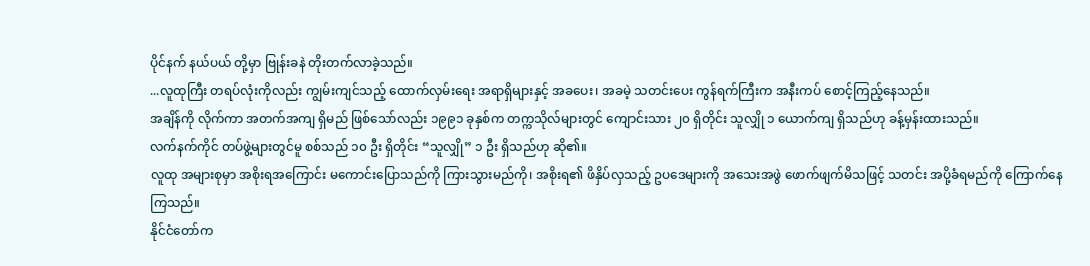ပိုင်နက် နယ်ပယ် တို့မှာ ဗြုန်းခနဲ တိုးတက်လာခဲ့သည်။
...လူထုကြီး တရပ်လုံးကိုလည်း ကျွမ်းကျင်သည့် ထောက်လှမ်းရေး အရာရှိများနှင့် အခပေး၊ အခမဲ့ သတင်းပေး ကွန်ရက်ကြီးက အနီးကပ် စောင့်ကြည့်နေသည်။
အချိန်ကို လိုက်ကာ အတက်အကျ ရှိမည် ဖြစ်သော်လည်း ၁၉၉၁ ခုနှစ်က တက္ကသိုလ်များတွင် ကျောင်းသား ၂၀ ရှိတိုင်း သူလျှို ၁ ယောက်ကျ ရှိသည်ဟု ခန့်မှန်းထားသည်။
လက်နက်ကိုင် တပ်ဖွဲ့များတွင်မူ စစ်သည် ၁၀ ဦး ရှိတိုင်း “သူလျှို” ၁ ဦး ရှိသည်ဟု ဆို၏။
လူထု အများစုမှာ အစိုးရအကြောင်း မကောင်းပြောသည်ကို ကြားသွားမည်ကို၊ အစိုးရ၏ ဖိနှိပ်လှသည့် ဥပဒေများကို အသေးအဖွဲ ဖောက်ဖျက်မိသဖြင့် သတင်း အပို့ခံရမည်ကို ကြောက်နေကြသည်။
နိုင်ငံတော်က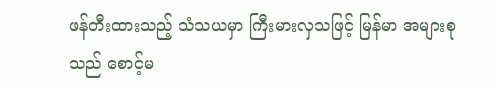ဖန်တီးထားသည့် သံသယမှာ ကြီးမားလှသဖြင့် မြန်မာ အများစုသည် စောင့်မ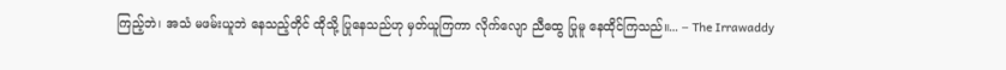ကြည့်ဘဲ၊ အသံ မဖမ်းယူဘဲ နေသည့်တိုင် ထိုသို့ ပြုနေသည်ဟု မှတ်ယူကြကာ လိုက်လျော ညီထွေ ပြုမူ နေထိုင်ကြသည်။... – The Irrawaddy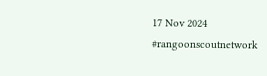17 Nov 2024
#rangoonscoutnetwork